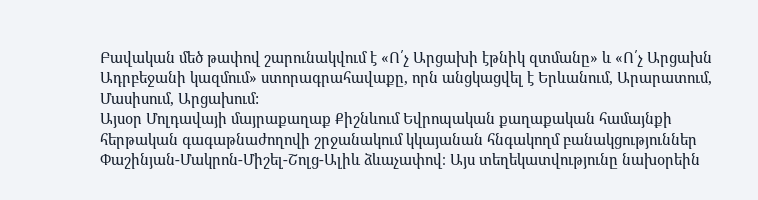Բավական մեծ թափով շարունակվում է «Ո՛չ Արցախի էթնիկ զտմանը» և «Ո՛չ Արցախն Ադրբեջանի կազմում» ստորագրահավաքը, որն անցկացվել է Երևանում, Արարատում, Մասիսում, Արցախում:
Այսօր Մոլդավայի մայրաքաղաք Քիշնևում Եվրոպական քաղաքական համայնքի հերթական գագաթնաժողովի շրջանակում կկայանան հնգակողմ բանակցություններ Փաշինյան-Մակրոն-Միշել-Շոլց-Ալիև ձևաչափով։ Այս տեղեկատվությունը նախօրեին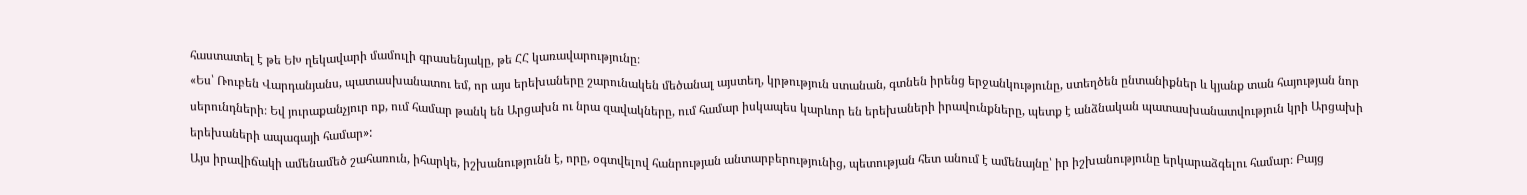հաստատել է թե ԵԽ ղեկավարի մամուլի գրասենյակը, թե ՀՀ կառավարությունը։
«Ես՝ Ռուբեն Վարդանյանս, պատասխանատու եմ, որ այս երեխաները շարունակեն մեծանալ այստեղ, կրթություն ստանան, գտնեն իրենց երջանկությունը, ստեղծեն ընտանիքներ և կյանք տան հայության նոր սերունդների։ Եվ յուրաքանչյուր ոք, ում համար թանկ են Արցախն ու նրա զավակները, ում համար իսկապես կարևոր են երեխաների իրավունքները, պետք է անձնական պատասխանատվություն կրի Արցախի երեխաների ապագայի համար»:
Այս իրավիճակի ամենամեծ շահառուն, իհարկե, իշխանությունն է, որը, օգտվելով հանրության անտարբերությունից, պետության հետ անում է ամենայնը՝ իր իշխանությունը երկարաձգելու համար։ Բայց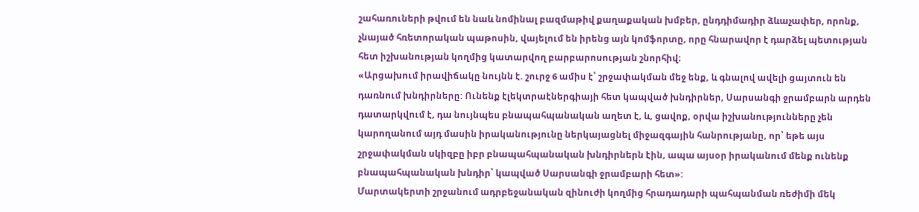շահառուների թվում են նաև նոմինալ բազմաթիվ քաղաքական խմբեր, ընդդիմադիր ձևաչափեր, որոնք, չնայած հռետորական պաթոսին, վայելում են իրենց այն կոմֆորտը, որը հնարավոր է դարձել պետության հետ իշխանության կողմից կատարվող բարբարոսության շնորհիվ։
«Արցախում իրավիճակը նույնն է. շուրջ 6 ամիս է՝ շրջափակման մեջ ենք, և գնալով ավելի ցայտուն են դառնում խնդիրները: Ունենք էլեկտրաէներգիայի հետ կապված խնդիրներ, Սարսանգի ջրամբարն արդեն դատարկվում է, դա նույնպես բնապահպանական աղետ է, և, ցավոք, օրվա իշխանությունները չեն կարողանում այդ մասին իրականությունը ներկայացնել միջազգային հանրությանը, որ՝ եթե այս շրջափակման սկիզբը իբր բնապահպանական խնդիրներն էին, ապա այսօր իրականում մենք ունենք բնապահպանական խնդիր՝ կապված Սարսանգի ջրամբարի հետ»:
Մարտակերտի շրջանում ադրբեջանական զինուժի կողմից հրադադարի պահպանման ռեժիմի մեկ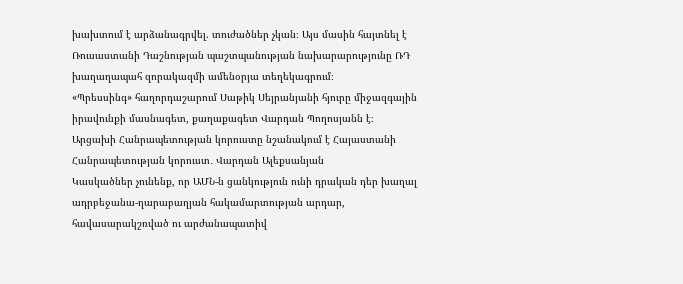խախտում է արձանագրվել. տուժածներ չկան։ Այս մասին հայտնել է Ռուսաստանի Դաշնության պաշտպանության նախարարությունը ՌԴ խաղաղապահ զորակազմի ամենօրյա տեղեկագրում։
«Պրեսսինգ» հաղորդաշարում Սաթիկ Սեյրանյանի հյուրը միջազգային իրավունքի մասնագետ, քաղաքագետ Վարդան Պողոսյանն է։
Արցախի Հանրապետության կորուստը նշանակում է Հայաստանի Հանրապետության կորուստ․ Վարդան Ալեքսանյան
Կասկածներ չունենք, որ ԱՄՆ-ն ցանկություն ունի դրական դեր խաղալ ադրբեջանա-ղարաբաղյան հակամարտության արդար, հավասարակշռված ու արժանապատիվ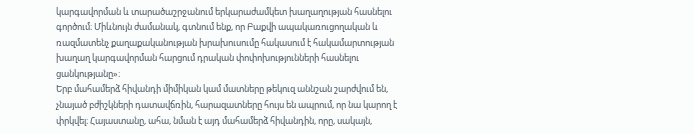կարգավորման և տարածաշրջանում երկարաժամկետ խաղաղության հասնելու գործում։ Միևնույն ժամանակ, գտնում ենք, որ Բաքվի ապակառուցողական և ռազմատենչ քաղաքականության խրախուսումը հակասում է հակամարտության խաղաղ կարգավորման հարցում դրական փոփոխությունների հասնելու ցանկությանը»։
Երբ մահամերձ հիվանդի միմիկան կամ մատները թեկուզ աննշան շարժվում են, չնայած բժիշկների դատավճռին, հարազատները հույս են ապրում, որ նա կարող է փրկվել։ Հայաստանը, ահա, նման է այդ մահամերձ հիվանդին, որը, սակայն,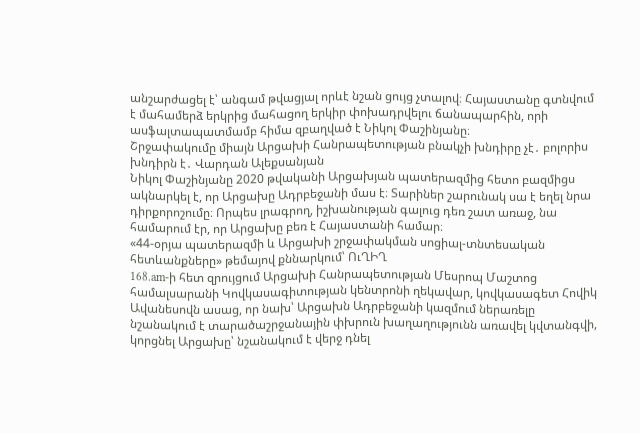անշարժացել է՝ անգամ թվացյալ որևէ նշան ցույց չտալով։ Հայաստանը գտնվում է մահամերձ երկրից մահացող երկիր փոխադրվելու ճանապարհին, որի ասֆալտապատմամբ հիմա զբաղված է Նիկոլ Փաշինյանը։
Շրջափակումը միայն Արցախի Հանրապետության բնակչի խնդիրը չէ․ բոլորիս խնդիրն է․ Վարդան Ալեքսանյան
Նիկոլ Փաշինյանը 2020 թվականի Արցախյան պատերազմից հետո բազմիցս ակնարկել է, որ Արցախը Ադրբեջանի մաս է։ Տարիներ շարունակ սա է եղել նրա դիրքորոշումը։ Որպես լրագրող, իշխանության գալուց դեռ շատ առաջ, նա համարում էր, որ Արցախը բեռ է Հայաստանի համար։
«44-օրյա պատերազմի և Արցախի շրջափակման սոցիալ-տնտեսական հետևանքները» թեմայով քննարկում՝ ՈւՂԻՂ
168.am-ի հետ զրույցում Արցախի Հանրապետության Մեսրոպ Մաշտոց համալսարանի Կովկասագիտության կենտրոնի ղեկավար, կովկասագետ Հովիկ Ավանեսովն ասաց, որ նախ՝ Արցախն Ադրբեջանի կազմում ներառելը նշանակում է տարածաշրջանային փխրուն խաղաղությունն առավել կվտանգվի, կորցնել Արցախը՝ նշանակում է վերջ դնել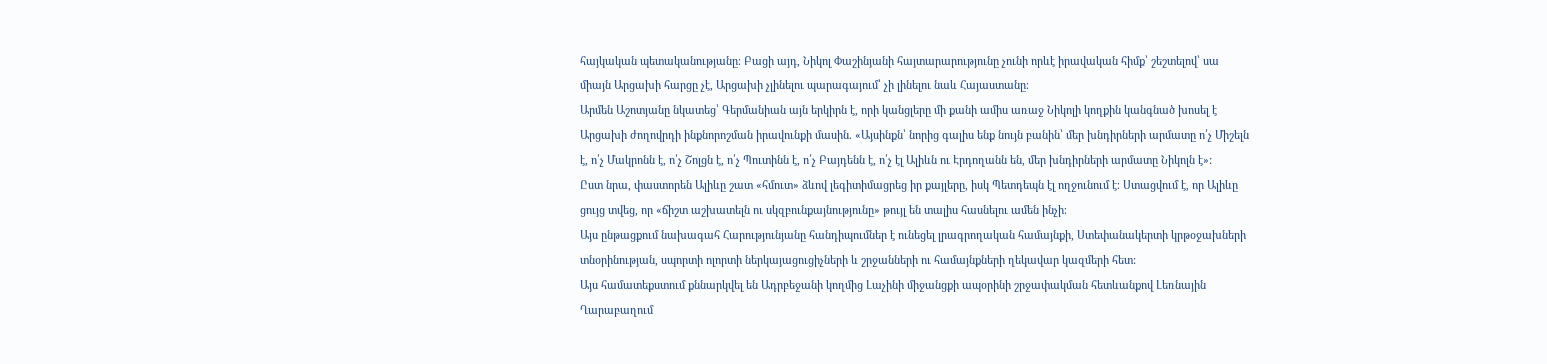հայկական պետականությանը։ Բացի այդ, Նիկոլ Փաշինյանի հայտարարությունը չունի որևէ իրավական հիմք՝ շեշտելով՝ սա միայն Արցախի հարցը չէ, Արցախի չլինելու պարագայում՝ չի լինելու նաև Հայաստանը։
Արմեն Աշոտյանը նկատեց՝ Գերմանիան այն երկիրն է, որի կանցլերը մի քանի ամիս առաջ Նիկոլի կողքին կանգնած խոսել է Արցախի ժողովրդի ինքնորոշման իրավունքի մասին. «Այսինքն՝ նորից գալիս ենք նույն բանին՝ մեր խնդիրների արմատը ո՛չ Միշելն է, ո՛չ Մակրոնն է, ո՛չ Շոլցն է, ո՛չ Պուտինն է, ո՛չ Բայդենն է, ո՛չ էլ Ալիևն ու Էրդողանն են, մեր խնդիրների արմատը Նիկոլն է»:
Ըստ նրա, փաստորեն Ալիևը շատ «հմուտ» ձևով լեգիտիմացրեց իր քայլերը, իսկ Պետդեպն էլ ողջունում է։ Ստացվում է, որ Ալիևը ցույց տվեց, որ «ճիշտ աշխատելն ու սկզբունքայնությունը» թույլ են տալիս հասնելու ամեն ինչի։
Այս ընթացքում նախագահ Հարությունյանը հանդիպումներ է ունեցել լրագրողական համայնքի, Ստեփանակերտի կրթօջախների տնօրինության, սպորտի ոլորտի ներկայացուցիչների և շրջանների ու համայնքների ղեկավար կազմերի հետ:
Այս համատեքստում քննարկվել են Ադրբեջանի կողմից Լաչինի միջանցքի ապօրինի շրջափակման հետևանքով Լեռնային Ղարաբաղում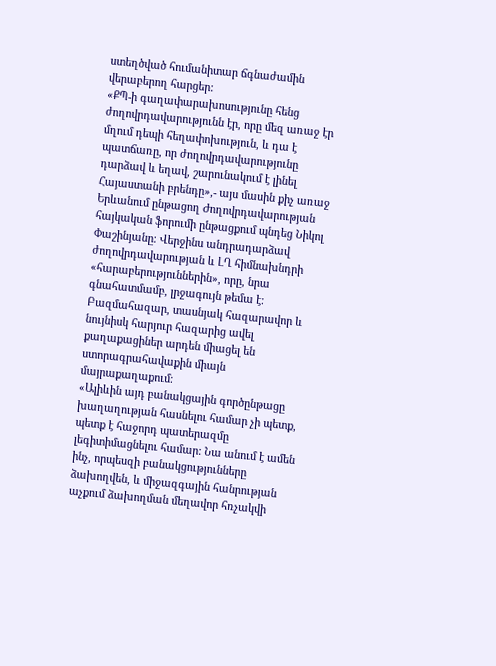ստեղծված հումանիտար ճգնաժամին վերաբերող հարցեր:
«ՔՊ-ի գաղափարախոսությունը հենց ժողովրդավարությունն էր, որը մեզ առաջ էր մղում դեպի հեղափոխություն, և դա է պատճառը, որ ժողովրդավարությունը դարձավ և եղավ, շարունակում է լինել Հայաստանի բրենդը»,- այս մասին քիչ առաջ Երևանում ընթացող Ժողովրդավարության հայկական ֆորումի ընթացքում պնդեց Նիկոլ Փաշինյանը։ Վերջինս անդրադարձավ ժողովրդավարության և ԼՂ հիմնախնդրի «հարաբերություններին», որը, նրա գնահատմամբ, լրջագույն թեմա է։
Բազմահազար, տասնյակ հազարավոր և նույնիսկ հարյուր հազարից ավել քաղաքացիներ արդեն միացել են ստորագրահավաքին միայն մայրաքաղաքում։
«Ալիևին այդ բանակցային գործընթացը խաղաղության հասնելու համար չի պետք, պետք է հաջորդ պատերազմը լեգիտիմացնելու համար: Նա անում է ամեն ինչ, որպեսզի բանակցությունները ձախողվեն, և միջազգային հանրության աչքում ձախողման մեղավոր հռչակվի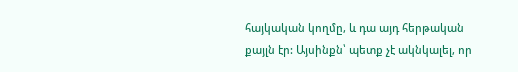հայկական կողմը, և դա այդ հերթական քայլն էր: Այսինքն՝ պետք չէ ակնկալել, որ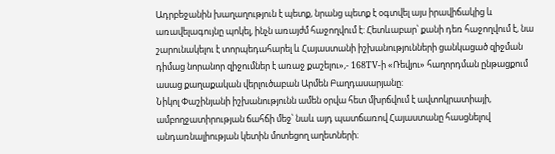Ադրբեջանին խաղաղություն է պետք, նրանց պետք է օգտվել այս իրավիճակից և առավելագույնը պոկել, ինչն առայժմ հաջողվում է: Հետևաբար՝ քանի դեռ հաջողվում է, նա շարունակելու է տորպեդահարել և Հայաստանի իշխանությունների ցանկացած զիջման դիմաց նորանոր զիջումներ է առաջ քաշելու»,- 168TV-ի «Ռեվյու» հաղորդման ընթացքում ասաց քաղաքական վերլուծաբան Արմեն Բաղդասարյանը:
Նիկոլ Փաշինյանի իշխանությունն ամեն օրվա հետ մխրճվում է ավտոկրատիայի, ամբողջատիրության ճահճի մեջ՝ նաև այդ պատճառով Հայաստանը հասցնելով անդառնալիության կետին մոտեցող աղետների։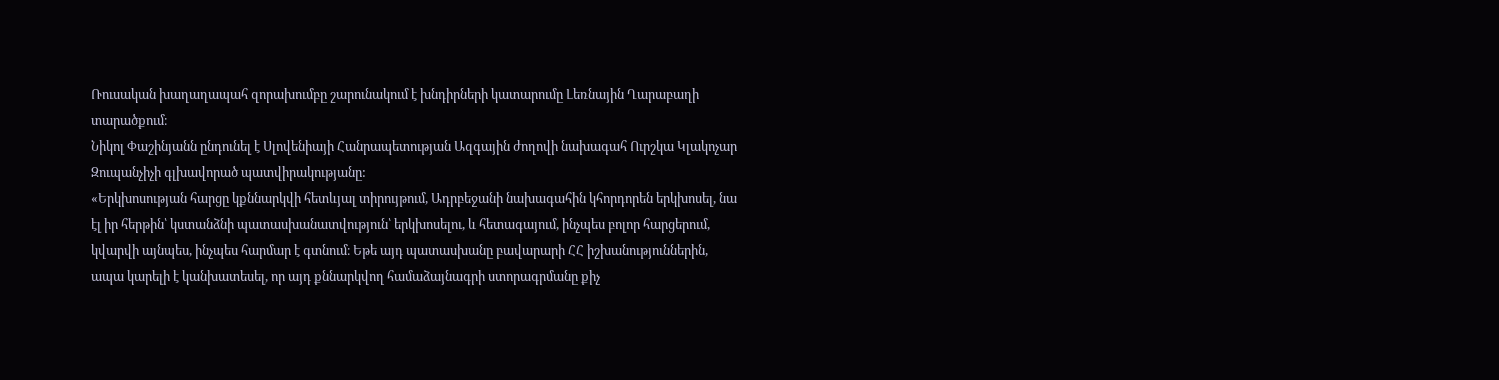Ռուսական խաղաղապահ զորախումբը շարունակում է խնդիրների կատարումը Լեռնային Ղարաբաղի տարածքում։
Նիկոլ Փաշինյանն ընդունել է Սլովենիայի Հանրապետության Ազգային ժողովի նախագահ Ուրշկա Կլակոչար Զուպանչիչի գլխավորած պատվիրակությանը:
«Երկխոսության հարցը կքննարկվի հետևյալ տիրույթում, Ադրբեջանի նախագահին կհորդորեն երկխոսել, նա էլ իր հերթին՝ կստանձնի պատասխանատվություն՝ երկխոսելու, և հետագայում, ինչպես բոլոր հարցերում, կվարվի այնպես, ինչպես հարմար է գտնում։ Եթե այդ պատասխանը բավարարի ՀՀ իշխանություններին, ապա կարելի է կանխատեսել, որ այդ քննարկվող համաձայնագրի ստորագրմանը քիչ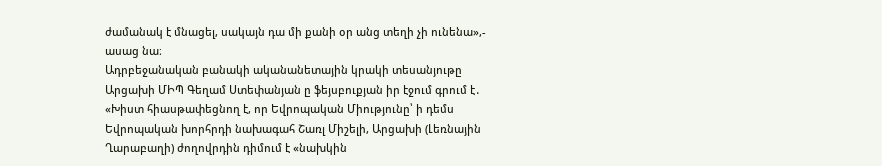ժամանակ է մնացել, սակայն դա մի քանի օր անց տեղի չի ունենա»,- ասաց նա։
Ադրբեջանական բանակի ականանետային կրակի տեսանյութը
Արցախի ՄԻՊ Գեղամ Ստեփանյան ը ֆեյսբուքյան իր էջում գրում է․ «Խիստ հիասթափեցնող է, որ Եվրոպական Միությունը՝ ի դեմս Եվրոպական խորհրդի նախագահ Շառլ Միշելի, Արցախի (Լեռնային Ղարաբաղի) ժողովրդին դիմում է «նախկին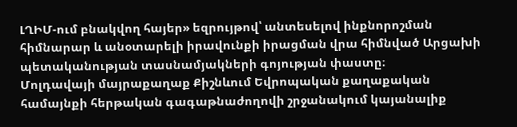ԼՂԻՄ-ում բնակվող հայեր» եզրույթով՝ անտեսելով ինքնորոշման հիմնարար և անօտարելի իրավունքի իրացման վրա հիմնված Արցախի պետականության տասնամյակների գոյության փաստը։
Մոլդավայի մայրաքաղաք Քիշնևում Եվրոպական քաղաքական համայնքի հերթական գագաթնաժողովի շրջանակում կայանալիք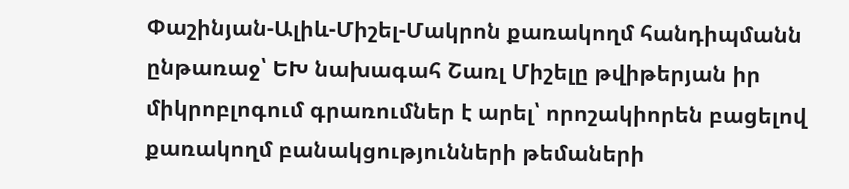Փաշինյան-Ալիև-Միշել-Մակրոն քառակողմ հանդիպմանն ընթառաջ՝ ԵԽ նախագահ Շառլ Միշելը թվիթերյան իր միկրոբլոգում գրառումներ է արել՝ որոշակիորեն բացելով քառակողմ բանակցությունների թեմաների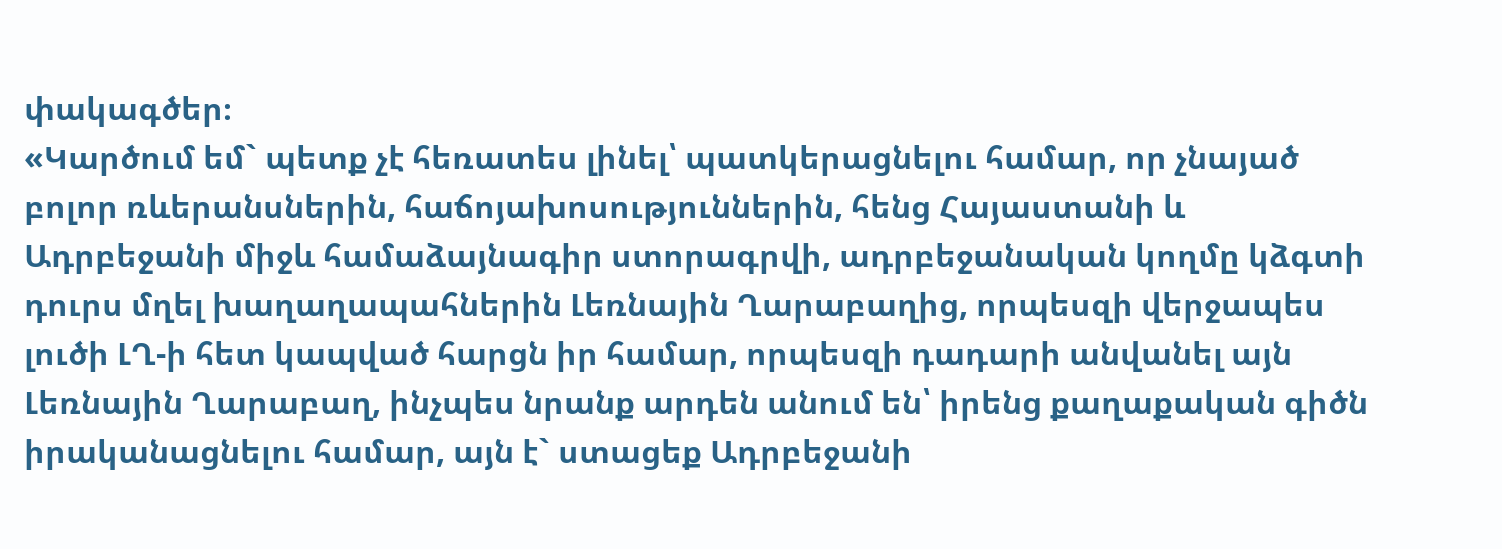փակագծեր։
«Կարծում եմ` պետք չէ հեռատես լինել՝ պատկերացնելու համար, որ չնայած բոլոր ռևերանսներին, հաճոյախոսություններին, հենց Հայաստանի և Ադրբեջանի միջև համաձայնագիր ստորագրվի, ադրբեջանական կողմը կձգտի դուրս մղել խաղաղապահներին Լեռնային Ղարաբաղից, որպեսզի վերջապես լուծի ԼՂ-ի հետ կապված հարցն իր համար, որպեսզի դադարի անվանել այն Լեռնային Ղարաբաղ, ինչպես նրանք արդեն անում են՝ իրենց քաղաքական գիծն իրականացնելու համար, այն է` ստացեք Ադրբեջանի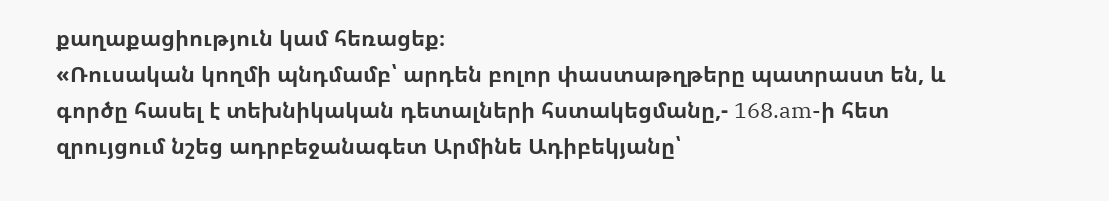քաղաքացիություն կամ հեռացեք։
«Ռուսական կողմի պնդմամբ՝ արդեն բոլոր փաստաթղթերը պատրաստ են, և գործը հասել է տեխնիկական դետալների հստակեցմանը,- 168.am-ի հետ զրույցում նշեց ադրբեջանագետ Արմինե Ադիբեկյանը՝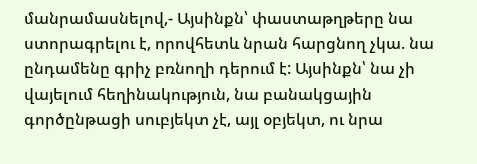մանրամասնելով,- Այսինքն՝ փաստաթղթերը նա ստորագրելու է, որովհետև նրան հարցնող չկա. նա ընդամենը գրիչ բռնողի դերում է: Այսինքն՝ նա չի վայելում հեղինակություն, նա բանակցային գործընթացի սուբյեկտ չէ, այլ օբյեկտ, ու նրա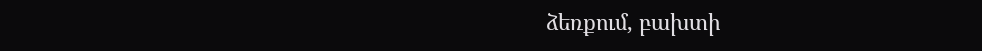ձեռքում, բախտի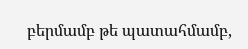բերմամբ թե պատահմամբ,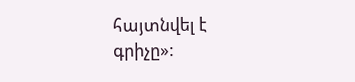հայտնվել է գրիչը»: